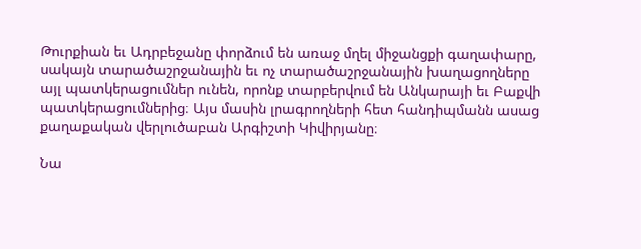Թուրքիան եւ Ադրբեջանը փորձում են առաջ մղել միջանցքի գաղափարը, սակայն տարածաշրջանային եւ ոչ տարածաշրջանային խաղացողները այլ պատկերացումներ ունեն, որոնք տարբերվում են Անկարայի եւ Բաքվի պատկերացումներից։ Այս մասին լրագրողների հետ հանդիպմանն ասաց քաղաքական վերլուծաբան Արգիշտի Կիվիրյանը։

Նա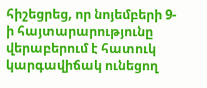հիշեցրեց, որ նոյեմբերի 9-ի հայտարարությունը վերաբերում է հատուկ կարգավիճակ ունեցող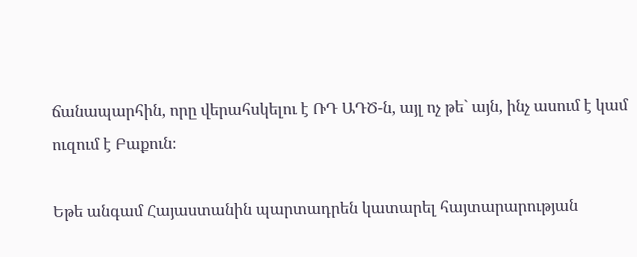ճանապարհին, որը վերահսկելու է ՌԴ ԱԴԾ-ն, այլ ոչ թե` այն, ինչ ասում է կամ ուզում է Բաքուն։

Եթե անգամ Հայաստանին պարտադրեն կատարել հայտարարության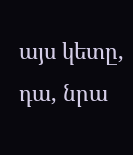այս կետը, դա, նրա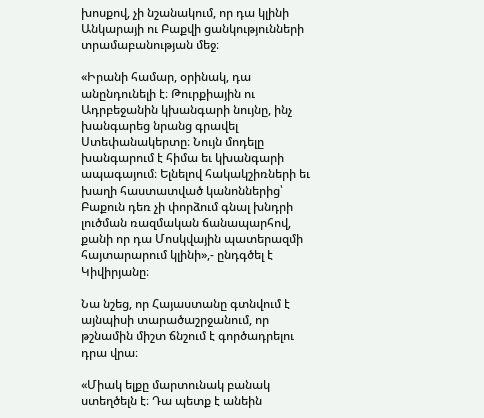խոսքով, չի նշանակում, որ դա կլինի Անկարայի ու Բաքվի ցանկությունների տրամաբանության մեջ։

«Իրանի համար, օրինակ, դա անընդունելի է։ Թուրքիային ու Ադրբեջանին կխանգարի նույնը, ինչ խանգարեց նրանց գրավել Ստեփանակերտը։ Նույն մոդելը խանգարում է հիմա եւ կխանգարի ապագայում։ Ելնելով հակակշիռների եւ խաղի հաստատված կանոններից՝ Բաքուն դեռ չի փորձում գնալ խնդրի լուծման ռազմական ճանապարհով, քանի որ դա Մոսկվային պատերազմի հայտարարում կլինի»,- ընդգծել է Կիվիրյանը։

Նա նշեց, որ Հայաստանը գտնվում է այնպիսի տարածաշրջանում, որ թշնամին միշտ ճնշում է գործադրելու դրա վրա։

«Միակ ելքը մարտունակ բանակ ստեղծելն է։ Դա պետք է անեին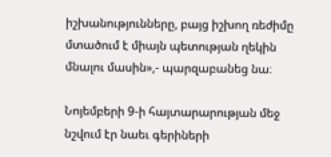իշխանությունները, բայց իշխող ռեժիմը մտածում է միայն պետության ղեկին մնալու մասին»,- պարզաբանեց նա։

Նոյեմբերի 9-ի հայտարարության մեջ նշվում էր նաեւ գերիների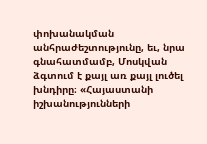փոխանակման անհրաժեշտությունը, եւ, նրա գնահատմամբ, Մոսկվան ձգտում է քայլ առ քայլ լուծել խնդիրը։ «Հայաստանի իշխանությունների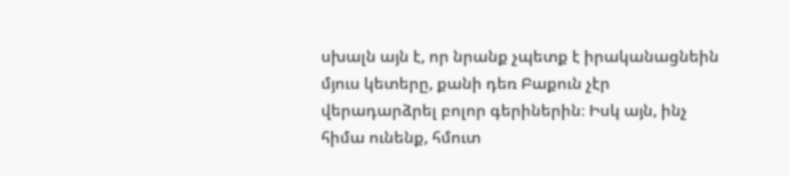սխալն այն է, որ նրանք չպետք է իրականացնեին մյուս կետերը, քանի դեռ Բաքուն չէր վերադարձրել բոլոր գերիներին։ Իսկ այն, ինչ հիմա ունենք, հմուտ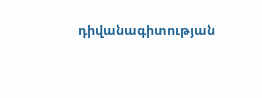դիվանագիտության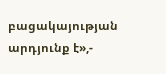բացակայության արդյունք է»,-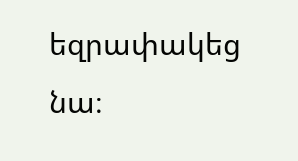եզրափակեց նա։